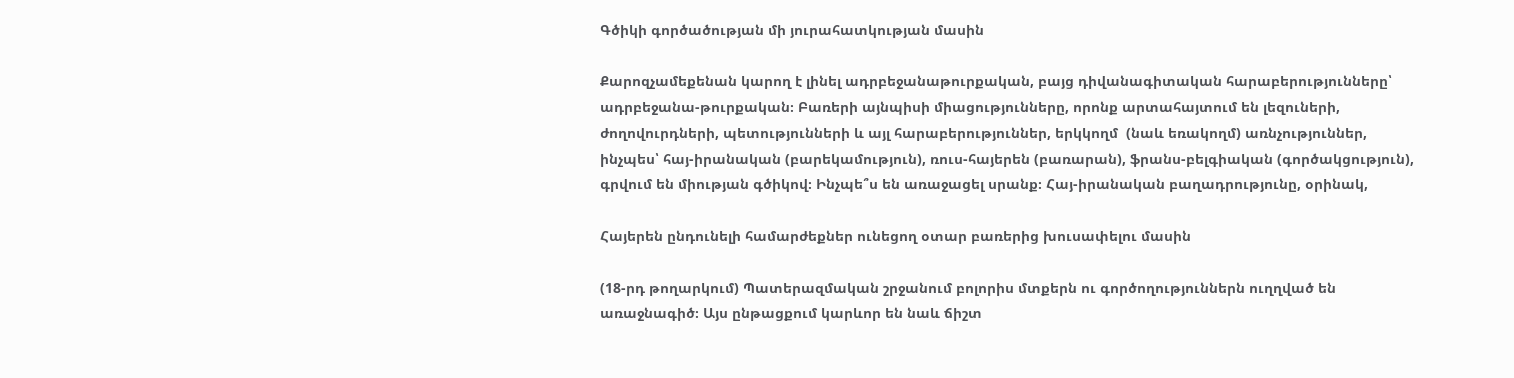Գծիկի գործածության մի յուրահատկության մասին

Քարոզչամեքենան կարող է լինել ադրբեջանաթուրքական, բայց դիվանագիտական հարաբերությունները՝ ադրբեջանա-թուրքական։ Բառերի այնպիսի միացությունները, որոնք արտահայտում են լեզուների, ժողովուրդների, պետությունների և այլ հարաբերություններ, երկկողմ  (նաև եռակողմ) առնչություններ, ինչպես՝ հայ-իրանական (բարեկամություն), ռուս-հայերեն (բառարան), ֆրանս-բելգիական (գործակցություն), գրվում են միության գծիկով։ Ինչպե՞ս են առաջացել սրանք։ Հայ-իրանական բաղադրությունը, օրինակ,

Հայերեն ընդունելի համարժեքներ ունեցող օտար բառերից խուսափելու մասին

(18-րդ թողարկում) Պատերազմական շրջանում բոլորիս մտքերն ու գործողություններն ուղղված են առաջնագիծ։ Այս ընթացքում կարևոր են նաև ճիշտ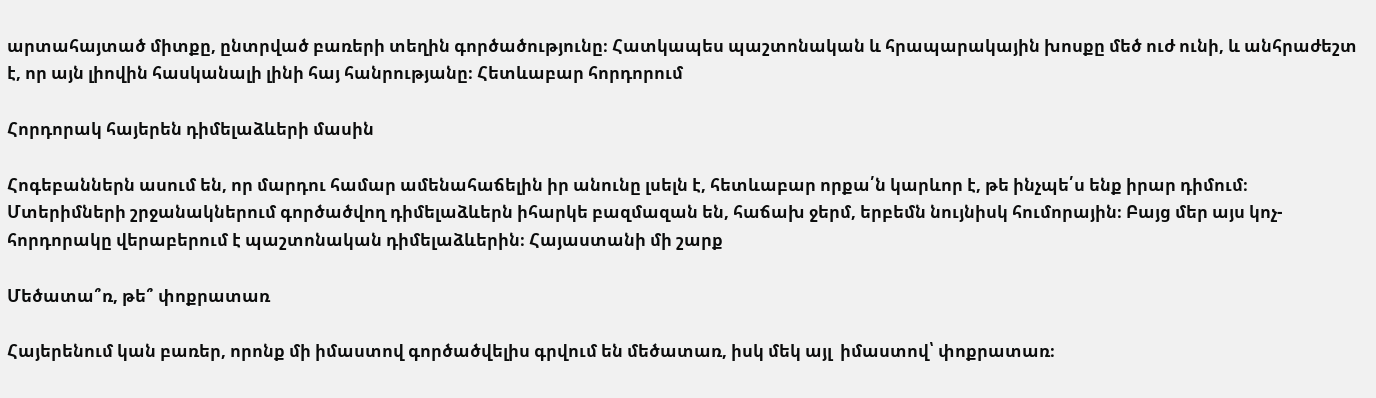արտահայտած միտքը, ընտրված բառերի տեղին գործածությունը։ Հատկապես պաշտոնական և հրապարակային խոսքը մեծ ուժ ունի, և անհրաժեշտ է, որ այն լիովին հասկանալի լինի հայ հանրությանը։ Հետևաբար հորդորում

Հորդորակ հայերեն դիմելաձևերի մասին

Հոգեբաններն ասում են, որ մարդու համար ամենահաճելին իր անունը լսելն է, հետևաբար որքա՛ն կարևոր է, թե ինչպե՛ս ենք իրար դիմում։ Մտերիմների շրջանակներում գործածվող դիմելաձևերն իհարկե բազմազան են, հաճախ ջերմ, երբեմն նույնիսկ հումորային։ Բայց մեր այս կոչ-հորդորակը վերաբերում է պաշտոնական դիմելաձևերին։ Հայաստանի մի շարք

Մեծատա՞ռ, թե՞ փոքրատառ

Հայերենում կան բառեր, որոնք մի իմաստով գործածվելիս գրվում են մեծատառ, իսկ մեկ այլ  իմաստով՝ փոքրատառ։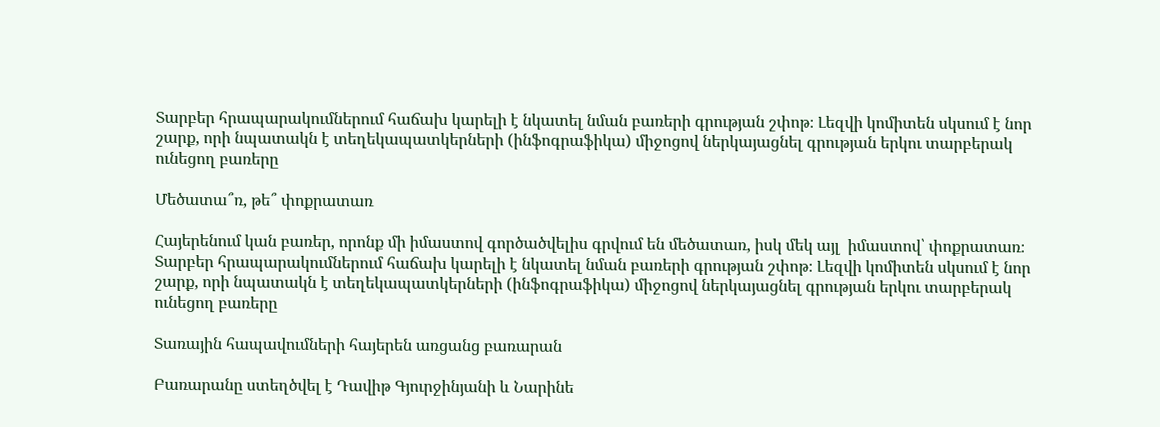Տարբեր հրապարակումներում հաճախ կարելի է նկատել նման բառերի գրության շփոթ։ Լեզվի կոմիտեն սկսում է նոր շարք, որի նպատակն է տեղեկապատկերների (ինֆոգրաֆիկա) միջոցով ներկայացնել գրության երկու տարբերակ ունեցող բառերը

Մեծատա՞ռ, թե՞ փոքրատառ

Հայերենում կան բառեր, որոնք մի իմաստով գործածվելիս գրվում են մեծատառ, իսկ մեկ այլ  իմաստով՝ փոքրատառ։ Տարբեր հրապարակումներում հաճախ կարելի է նկատել նման բառերի գրության շփոթ։ Լեզվի կոմիտեն սկսում է նոր շարք, որի նպատակն է տեղեկապատկերների (ինֆոգրաֆիկա) միջոցով ներկայացնել գրության երկու տարբերակ ունեցող բառերը

Տառային հապավումների հայերեն առցանց բառարան

Բառարանը ստեղծվել է Դավիթ Գյուրջինյանի և Նարինե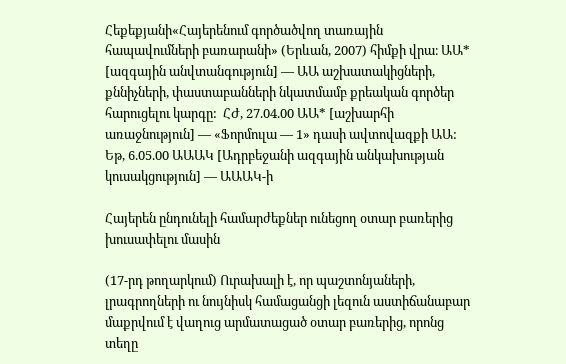Հեքեքյանի«Հայերենում գործածվող տառային հապավումների բառարանի» (Երևան, 2007) հիմքի վրա։ ԱԱ* [ազգային անվտանգություն] — ԱԱ աշխատակիցների, քննիչների, փաստաբանների նկատմամբ քրեական գործեր հարուցելու կարգը:  ՀԺ, 27.04.00 ԱԱ* [աշխարհի առաջնություն] — «Ֆորմուլա — 1» դասի ավտովազքի ԱԱ: Եթ, 6.05.00 ԱԱԱԿ [Ադրբեջանի ազգային անկախության կուսակցություն] — ԱԱԱԿ-ի

Հայերեն ընդունելի համարժեքներ ունեցող օտար բառերից խուսափելու մասին

(17-րդ թողարկում) Ուրախալի է, որ պաշտոնյաների, լրագրողների ու նույնիսկ համացանցի լեզուն աստիճանաբար մաքրվում է վաղուց արմատացած օտար բառերից, որոնց տեղը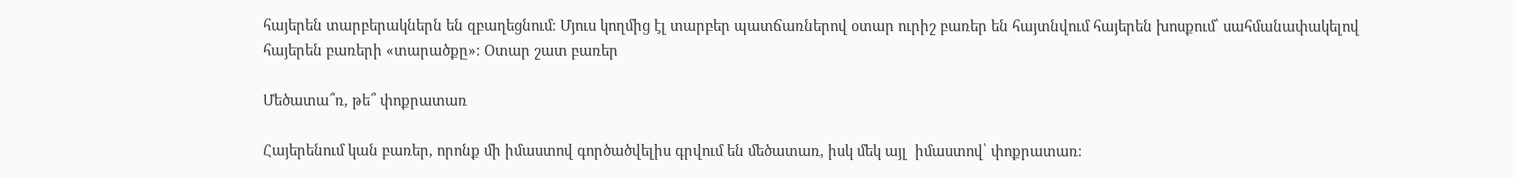հայերեն տարբերակներն են զբաղեցնում։ Մյուս կողմից էլ տարբեր պատճառներով օտար ուրիշ բառեր են հայտնվում հայերեն խոսքում՝ սահմանափակելով հայերեն բառերի «տարածքը»։ Օտար շատ բառեր

Մեծատա՞ռ, թե՞ փոքրատառ

Հայերենում կան բառեր, որոնք մի իմաստով գործածվելիս գրվում են մեծատառ, իսկ մեկ այլ  իմաստով՝ փոքրատառ։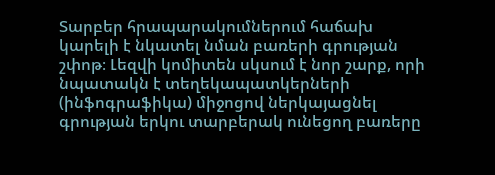Տարբեր հրապարակումներում հաճախ կարելի է նկատել նման բառերի գրության շփոթ։ Լեզվի կոմիտեն սկսում է նոր շարք, որի նպատակն է տեղեկապատկերների (ինֆոգրաֆիկա) միջոցով ներկայացնել գրության երկու տարբերակ ունեցող բառերը